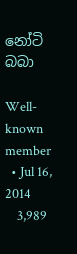නෝටි බබා

Well-known member
  • Jul 16, 2014
    3,989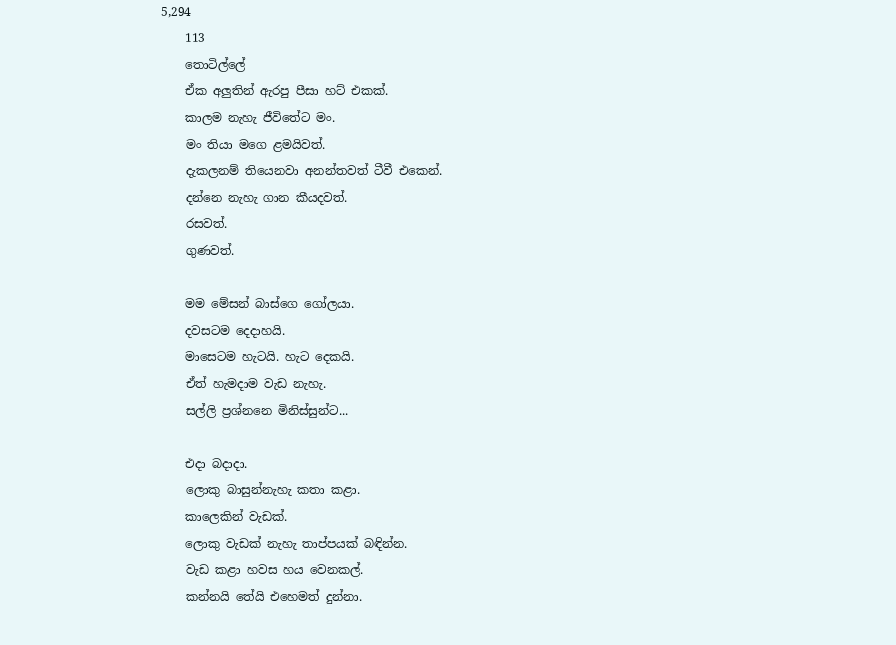5,294
    113
    තොටිල්ලේ
    ඒක අලුතින් ඇරපු පීසා හට් එකක්.
    කාලම නැහැ ජීවිතේට මං.
    මං තියා මගෙ ළමයිවත්.
    දැකලනම් තියෙනවා අනන්තවත් ටීවී එකෙන්.
    දන්නෙ නැහැ ගාන කීයදවත්.
    රසවත්.
    ගුණවත්.

    මම මේසන් බාස්ගෙ ගෝලයා.
    දවසටම දෙදාහයි.
    මාසෙටම හැටයි. හැට දෙකයි.
    ඒත් හැමදාම වැඩ නැහැ.
    සල්ලි ප්‍රශ්නනෙ මිනිස්සුන්ට...

    එදා බදාදා.
    ලොකු බාසුන්නැහැ කතා කළා.
    කාලෙකින් වැඩක්.
    ලොකු වැඩක් නැහැ තාප්පයක් බඳින්න.
    වැඩ කළා හවස හය වෙනකල්.
    කන්නයි තේයි එහෙමත් දුන්නා.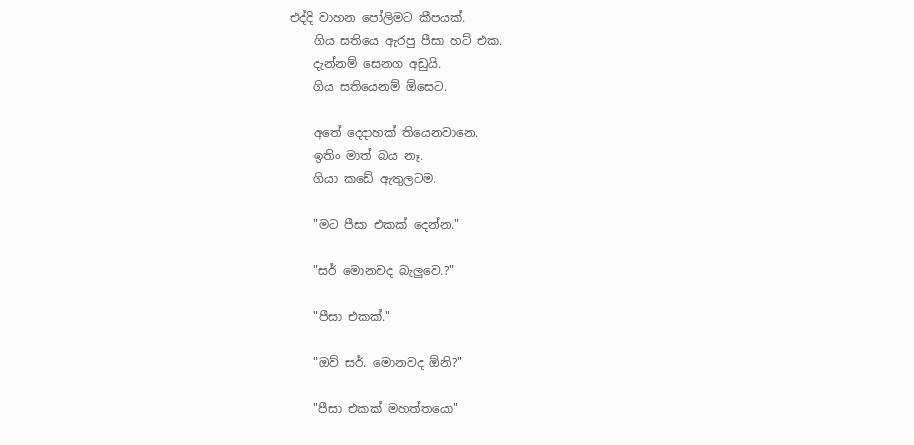එද්දි වාහන පෝලිමට කීපයක්.
    ගිය සතියෙ ඇරපු පීසා හට් එක.
    දැන්නම් සෙනග අඩුයි.
    ගිය සතියෙනම් ඕසෙට.

    අතේ දෙදාහක් තියෙනවානෙ.
    ඉතිං මාත් බය නෑ.
    ගියා කඩේ ඇතුලටම.

    "මට පීසා එකක් දෙන්න."

    "සර් මොනවද බැලුවෙ.?"

    "පීසා එකක්."

    "ඔව් සර්. මොනවද ඕනි?"

    "පීසා එකක් මහත්තයො"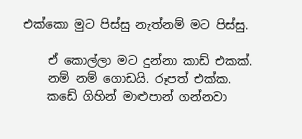එක්කො මුට පිස්සු නැත්නම් මට පිස්සු.

    ඒ කොල්ලා මට දුන්නා කාඩ් එකක්.
    නම් නම් ගොඩයි. රූපත් එක්ක.
    කඩේ ගිහින් මාළුපාන් ගන්නවා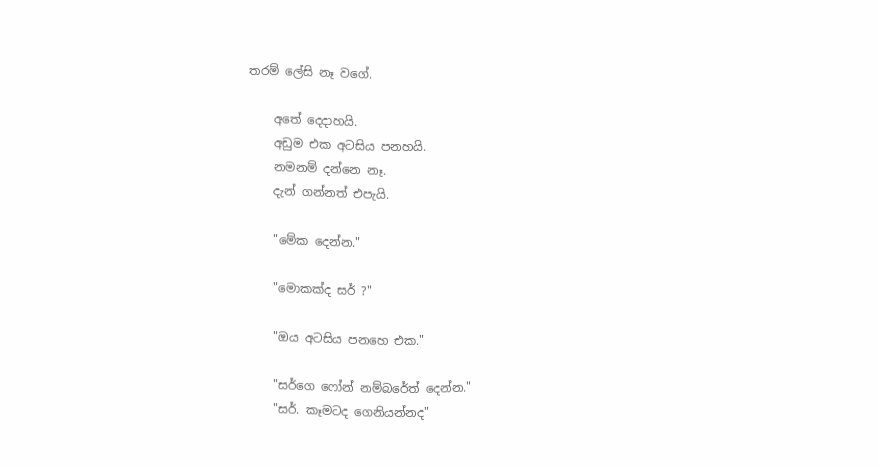තරම් ලේසි නෑ වගේ.

    අතේ දෙදාහයි.
    අඩුම එක අටසිය පනහයි.
    නමනම් දන්නෙ නෑ.
    දැන් ගන්නත් එපැයි.

    "මේක දෙන්න."

    "මොකක්ද සර් ?"

    "ඔය අටසිය පනහෙ එක."

    "සර්ගෙ ෆෝන් නම්බරේත් දෙන්න."
    "සර්. කෑමටද ගෙනියන්නද"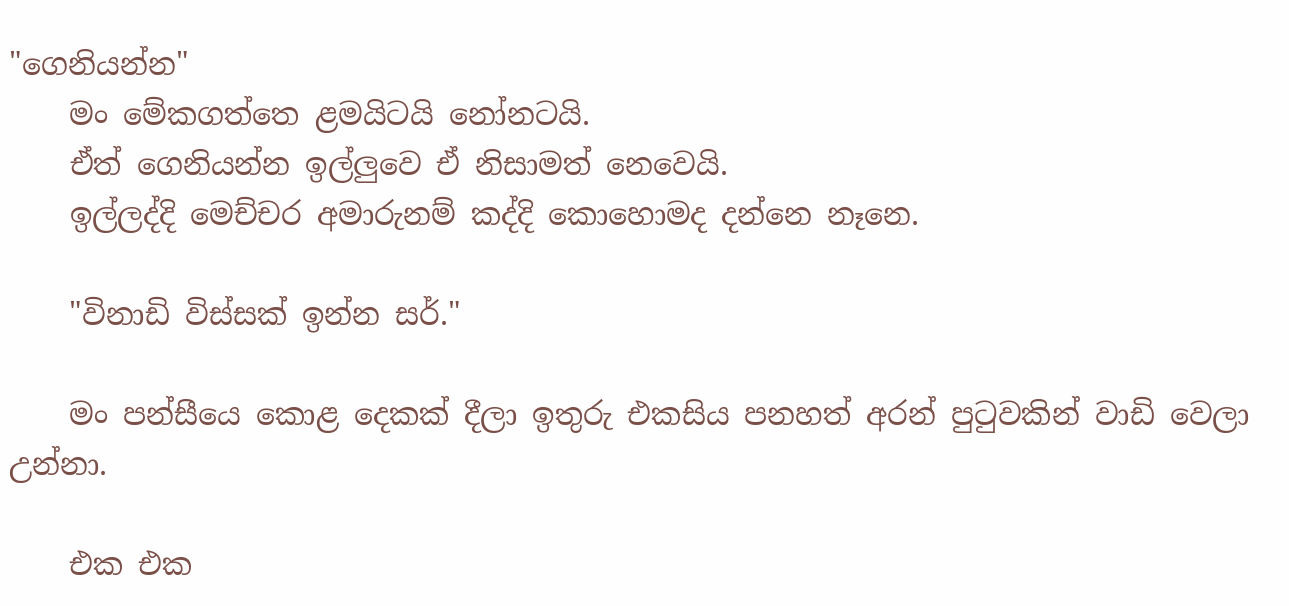"ගෙනියන්න"
    මං මේකගත්තෙ ළමයිටයි නෝනටයි.
    ඒත් ගෙනියන්න ඉල්ලුවෙ ඒ නිසාමත් නෙවෙයි.
    ඉල්ලද්දි මෙච්චර අමාරුනම් කද්දි කොහොමද දන්නෙ නෑනෙ.

    "විනාඩි විස්සක් ඉන්න සර්."

    මං පන්සීයෙ කොළ දෙකක් දීලා ඉතුරු එකසිය පනහත් අරන් පුටුවකින් වාඩි වෙලා උන්නා.

    එක එක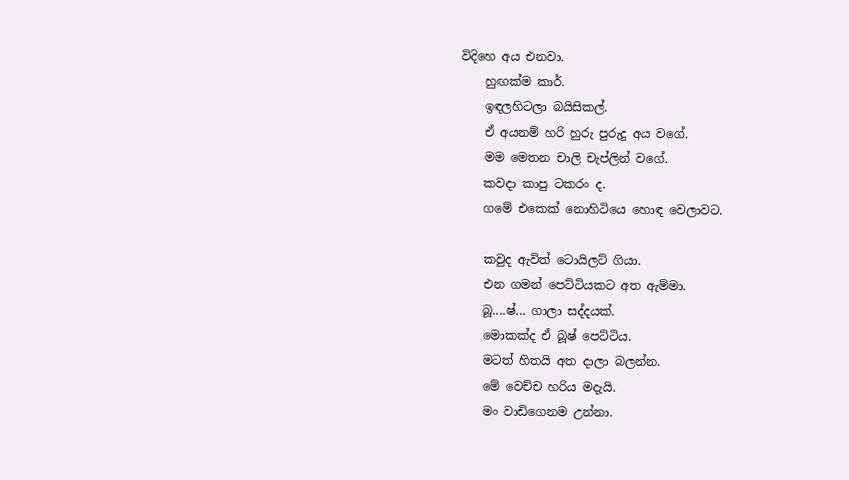විදිහෙ අය එනවා.
    හුඟක්ම කාර්.
    ඉඳලහිටලා බයිසිකල්.
    ඒ අයනම් හරි හුරු පුරුදු අය වගේ.
    මම මෙතන චාලි චැප්ලින් වගේ.
    කවදා කාපු ටකරං ද.
    ගමේ එකෙක් නොහිටියෙ හොඳ වෙලාවට.

    කවුද ඇවිත් ටොයිලට් ගියා.
    එන ගමන් පෙට්ටියකට අත ඇම්මා.
    බූ....ෂ්... ගාලා සද්දයක්.
    මොකක්ද ඒ බූෂ් පෙට්ටිය.
    මටත් හිතයි අත දාලා බලන්න.
    මේ වෙච්ච හරිය මදැයි.
    මං වාඩිගෙනම උන්නා.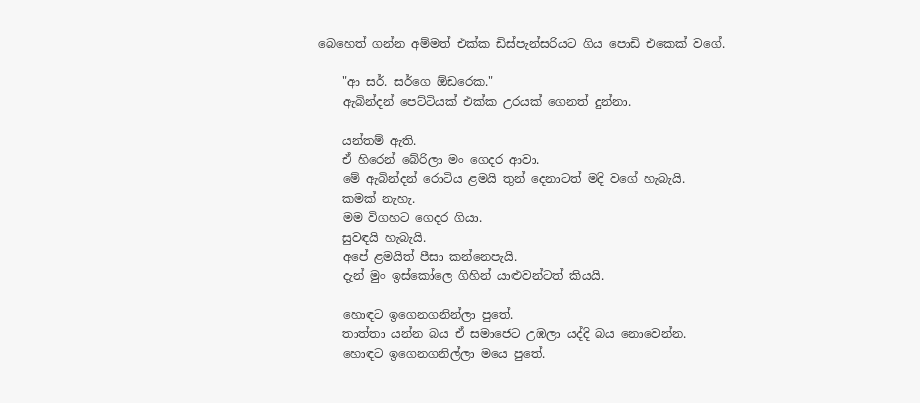බෙහෙත් ගන්න අම්මත් එක්ක ඩිස්පැන්සරියට ගිය පොඩි එකෙක් වගේ.

    "ආ සර්. සර්ගෙ ඕඩරෙක."
    ඇබින්දන් පෙට්ටියක් එක්ක උරයක් ගෙනත් දුන්නා.

    යන්තම් ඇති.
    ඒ හිරෙන් බේරිලා මං ගෙදර ආවා.
    මේ ඇබින්දන් රොටිය ළමයි තුන් දෙනාටත් මදි වගේ හැබැයි.
    කමක් නැහැ.
    මම විගහට ගෙදර ගියා.
    සුවඳයි හැබැයි.
    අපේ ළමයිත් පීසා කන්නෙපැයි.
    දැන් මුං ඉස්කෝලෙ ගිහින් යාළුවන්ටත් කියයි.

    හොඳට ඉගෙනගනින්ලා පුතේ.
    තාත්තා යන්න බය ඒ සමාජෙට උඹලා යද්දි බය නොවෙන්න.
    හොඳට ඉගෙනගනිල්ලා මයෙ පුතේ.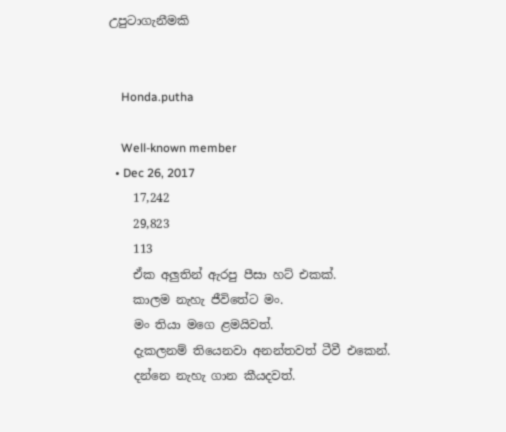උපුටාගැනීමකි


    Honda.putha

    Well-known member
  • Dec 26, 2017
    17,242
    29,823
    113
    ඒක අලුතින් ඇරපු පීසා හට් එකක්.
    කාලම නැහැ ජීවිතේට මං.
    මං තියා මගෙ ළමයිවත්.
    දැකලනම් තියෙනවා අනන්තවත් ටීවී එකෙන්.
    දන්නෙ නැහැ ගාන කීයදවත්.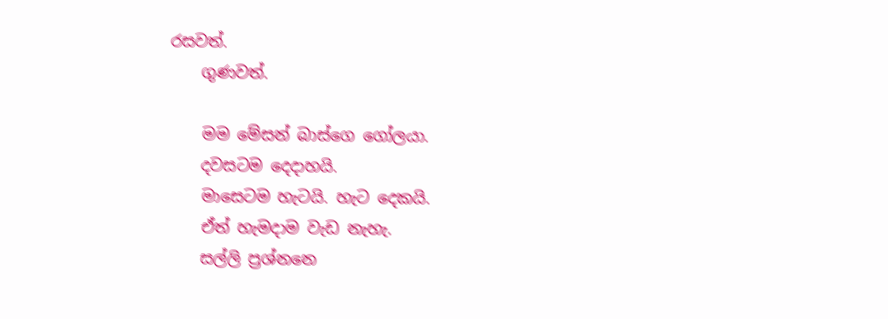රසවත්.
    ගුණවත්.

    මම මේසන් බාස්ගෙ ගෝලයා.
    දවසටම දෙදාහයි.
    මාසෙටම හැටයි. හැට දෙකයි.
    ඒත් හැමදාම වැඩ නැහැ.
    සල්ලි ප්‍රශ්නනෙ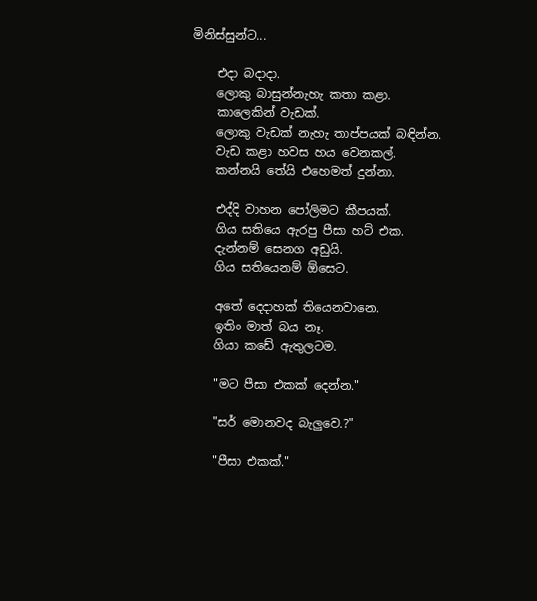මිනිස්සුන්ට...

    එදා බදාදා.
    ලොකු බාසුන්නැහැ කතා කළා.
    කාලෙකින් වැඩක්.
    ලොකු වැඩක් නැහැ තාප්පයක් බඳින්න.
    වැඩ කළා හවස හය වෙනකල්.
    කන්නයි තේයි එහෙමත් දුන්නා.

    එද්දි වාහන පෝලිමට කීපයක්.
    ගිය සතියෙ ඇරපු පීසා හට් එක.
    දැන්නම් සෙනග අඩුයි.
    ගිය සතියෙනම් ඕසෙට.

    අතේ දෙදාහක් තියෙනවානෙ.
    ඉතිං මාත් බය නෑ.
    ගියා කඩේ ඇතුලටම.

    "මට පීසා එකක් දෙන්න."

    "සර් මොනවද බැලුවෙ.?"

    "පීසා එකක්."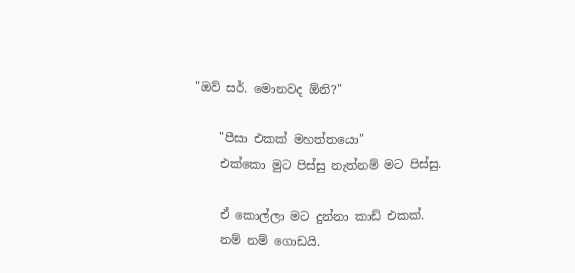"ඔව් සර්. මොනවද ඕනි?"

    "පීසා එකක් මහත්තයො"
    එක්කො මුට පිස්සු නැත්නම් මට පිස්සු.

    ඒ කොල්ලා මට දුන්නා කාඩ් එකක්.
    නම් නම් ගොඩයි.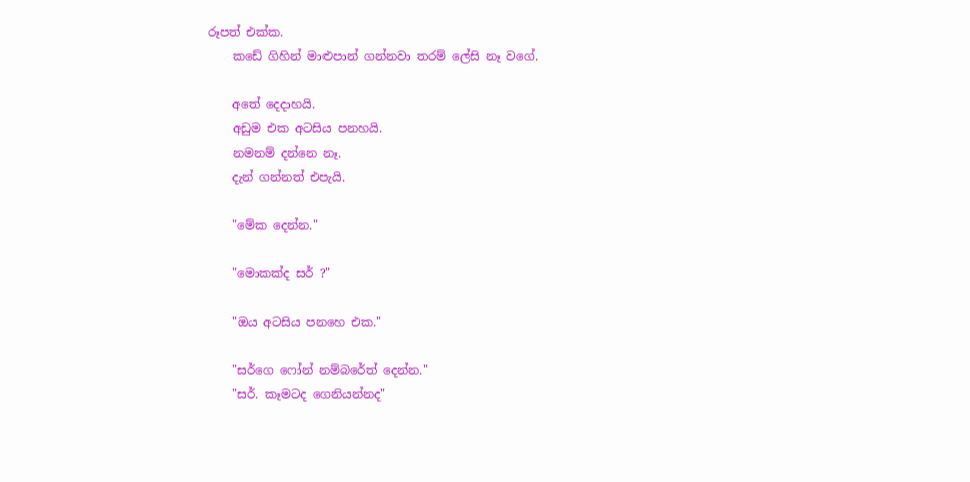රූපත් එක්ක.
    කඩේ ගිහින් මාළුපාන් ගන්නවා තරම් ලේසි නෑ වගේ.

    අතේ දෙදාහයි.
    අඩුම එක අටසිය පනහයි.
    නමනම් දන්නෙ නෑ.
    දැන් ගන්නත් එපැයි.

    "මේක දෙන්න."

    "මොකක්ද සර් ?"

    "ඔය අටසිය පනහෙ එක."

    "සර්ගෙ ෆෝන් නම්බරේත් දෙන්න."
    "සර්. කෑමටද ගෙනියන්නද"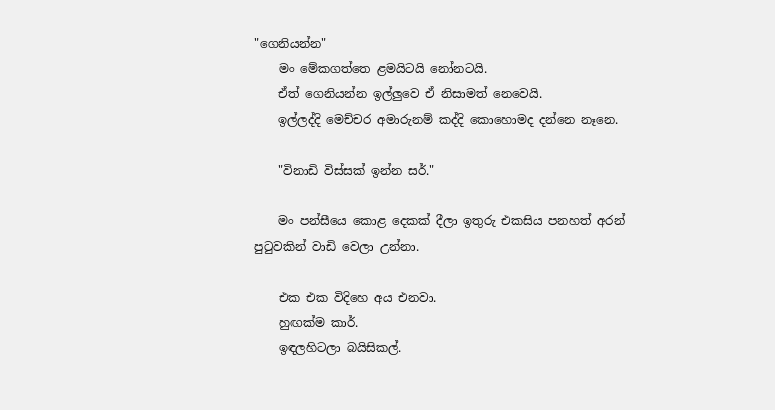"ගෙනියන්න"
    මං මේකගත්තෙ ළමයිටයි නෝනටයි.
    ඒත් ගෙනියන්න ඉල්ලුවෙ ඒ නිසාමත් නෙවෙයි.
    ඉල්ලද්දි මෙච්චර අමාරුනම් කද්දි කොහොමද දන්නෙ නෑනෙ.

    "විනාඩි විස්සක් ඉන්න සර්."

    මං පන්සීයෙ කොළ දෙකක් දීලා ඉතුරු එකසිය පනහත් අරන් පුටුවකින් වාඩි වෙලා උන්නා.

    එක එක විදිහෙ අය එනවා.
    හුඟක්ම කාර්.
    ඉඳලහිටලා බයිසිකල්.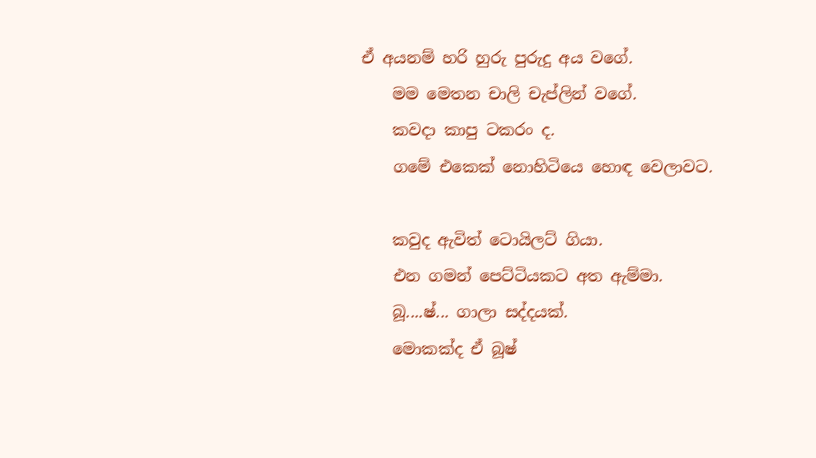ඒ අයනම් හරි හුරු පුරුදු අය වගේ.
    මම මෙතන චාලි චැප්ලින් වගේ.
    කවදා කාපු ටකරං ද.
    ගමේ එකෙක් නොහිටියෙ හොඳ වෙලාවට.

    කවුද ඇවිත් ටොයිලට් ගියා.
    එන ගමන් පෙට්ටියකට අත ඇම්මා.
    බූ....ෂ්... ගාලා සද්දයක්.
    මොකක්ද ඒ බූෂ්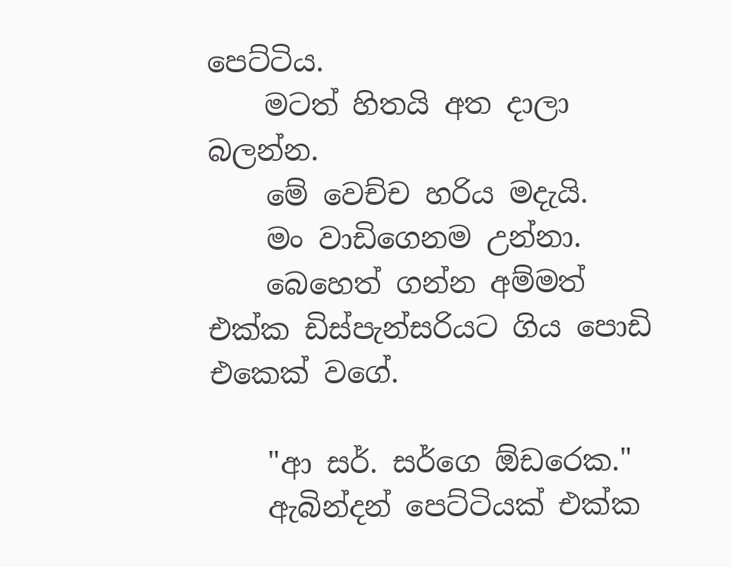පෙට්ටිය.
    මටත් හිතයි අත දාලා බලන්න.
    මේ වෙච්ච හරිය මදැයි.
    මං වාඩිගෙනම උන්නා.
    බෙහෙත් ගන්න අම්මත් එක්ක ඩිස්පැන්සරියට ගිය පොඩි එකෙක් වගේ.

    "ආ සර්. සර්ගෙ ඕඩරෙක."
    ඇබින්දන් පෙට්ටියක් එක්ක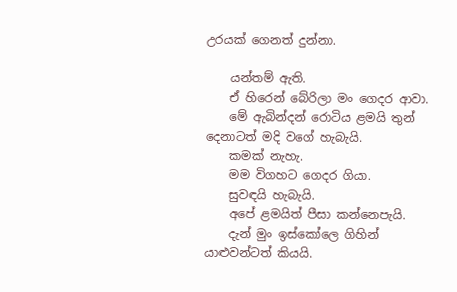උරයක් ගෙනත් දුන්නා.

    යන්තම් ඇති.
    ඒ හිරෙන් බේරිලා මං ගෙදර ආවා.
    මේ ඇබින්දන් රොටිය ළමයි තුන් දෙනාටත් මදි වගේ හැබැයි.
    කමක් නැහැ.
    මම විගහට ගෙදර ගියා.
    සුවඳයි හැබැයි.
    අපේ ළමයිත් පීසා කන්නෙපැයි.
    දැන් මුං ඉස්කෝලෙ ගිහින් යාළුවන්ටත් කියයි.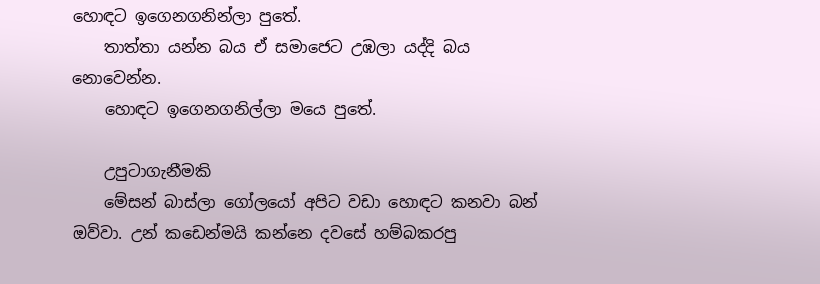හොඳට ඉගෙනගනින්ලා පුතේ.
    තාත්තා යන්න බය ඒ සමාජෙට උඹලා යද්දි බය නොවෙන්න.
    හොඳට ඉගෙනගනිල්ලා මයෙ පුතේ.

    උපුටාගැනීමකි
    මේසන් බාස්ලා ගෝලයෝ අපිට වඩා හොඳට කනවා බන් ඔව්වා. උන් කඩෙන්මයි කන්නෙ දවසේ හම්බකරපු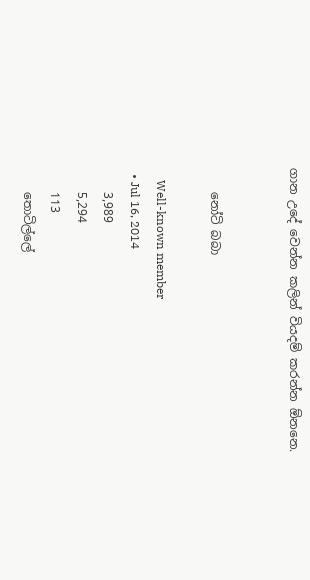ගාන උදේ වෙන්න කලින් වියදම් කරන්න ඕනනෙ.


    නෝටි බබා

    Well-known member
  • Jul 16, 2014
    3,989
    5,294
    113
    තොටිල්ලේ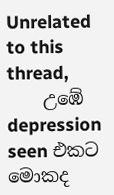Unrelated to this thread,
    උඹේ depression seen එකට මොකද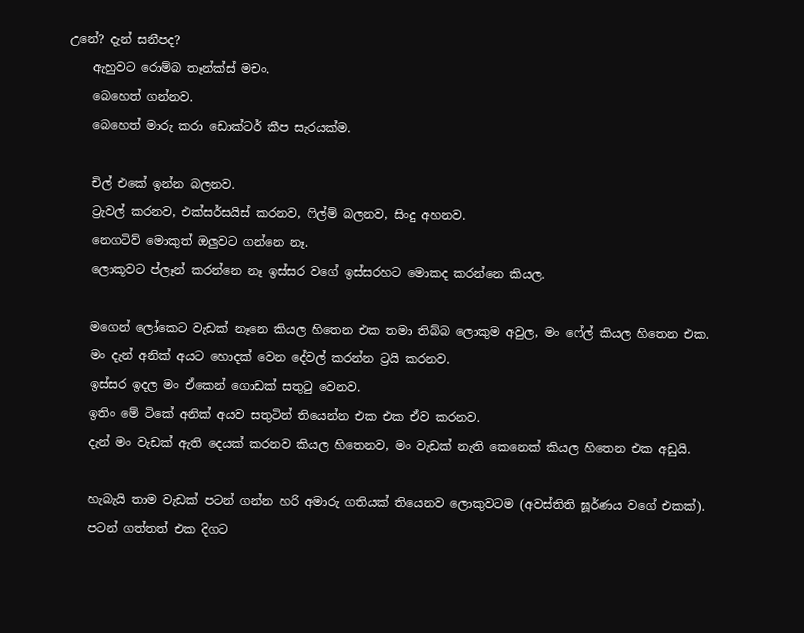උනේ? දැන් සනීපද?
    ඇහුවට රොම්බ තෑන්ක්ස් මචං.
    බෙහෙත් ගන්නව.
    බෙහෙත් මාරු කරා ඩොක්ටර් කීප සැරයක්ම.

    චිල් එකේ ඉන්න බලනව.
    ට්‍රැවල් කරනව, එක්සර්සයිස් කරනව, ෆිල්ම් බලනව, සිංදු අහනව.
    නෙගටිව් මොකුත් ඔලුවට ගන්නෙ නෑ.
    ලොකූවට ප්ලෑන් කරන්නෙ නෑ ඉස්සර වගේ ඉස්සරහට මොකද කරන්නෙ කියල.

    මගෙන් ලෝකෙට වැඩක් නෑනෙ කියල හිතෙන එක තමා තිබ්බ ලොකුම අවුල, මං ෆේල් කියල හිතෙන එක.
    මං දැන් අනික් අයට හොදක් වෙන දේවල් කරන්න ට්‍රයි කරනව.
    ඉස්සර ඉදල මං ඒකෙන් ගොඩක් සතුටු වෙනව.
    ඉතිං මේ ටිකේ අනික් අයව සතුටින් තියෙන්න එක එක ඒව කරනව.
    දැන් මං වැඩක් ඇති දෙයක් කරනව කියල හිතෙනව, මං වැඩක් නැති කෙනෙක් කියල හිතෙන එක අඩුයි.

    හැබැයි තාම වැඩක් පටන් ගන්න හරි අමාරු ගතියක් තියෙනව ලොකුවටම (අවස්තිති ඝූර්ණය වගේ එකක්).
    පටන් ගත්තත් එක දිගට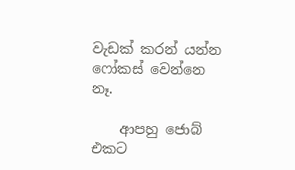වැඩක් කරන් යන්න ෆෝකස් වෙන්නෙ නෑ.

    ආපහු ජොබ් එකට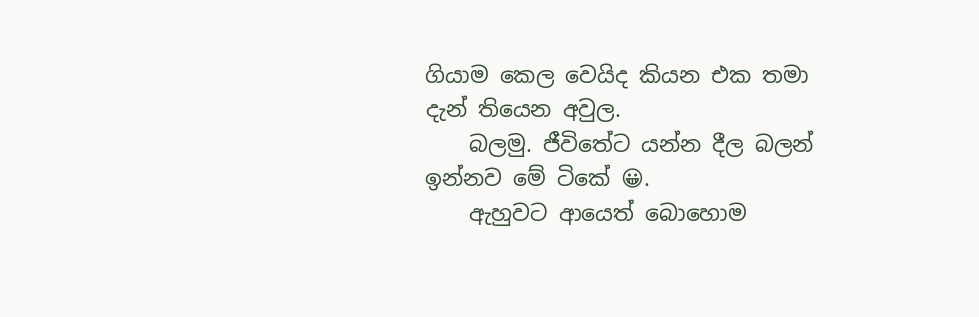ගියාම කෙල වෙයිද කියන එක තමා දැන් තියෙන අවුල.
    බලමු. ජීවිතේට යන්න දීල බලන් ඉන්නව මේ ටිකේ 😀.
    ඇහුවට ආයෙත් බොහොම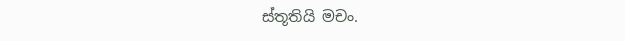ස්තූතියි මචං.